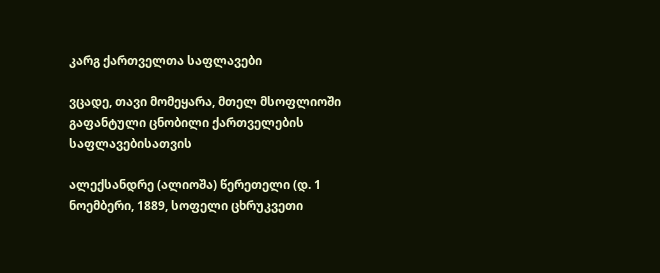კარგ ქართველთა საფლავები

ვცადე, თავი მომეყარა, მთელ მსოფლიოში გაფანტული ცნობილი ქართველების საფლავებისათვის

ალექსანდრე (ალიოშა) წერეთელი (დ. 1 ნოემბერი, 1889, სოფელი ცხრუკვეთი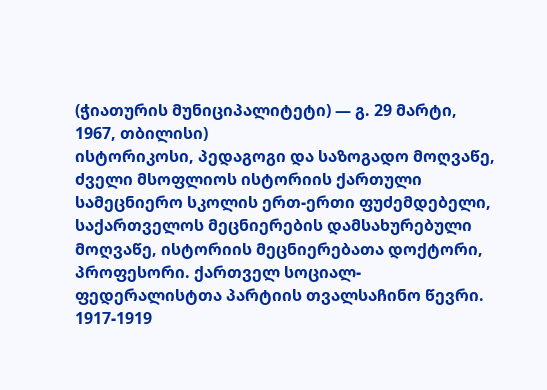(ჭიათურის მუნიციპალიტეტი) — გ. 29 მარტი, 1967, თბილისი)
ისტორიკოსი, პედაგოგი და საზოგადო მოღვაწე, ძველი მსოფლიოს ისტორიის ქართული სამეცნიერო სკოლის ერთ-ერთი ფუძემდებელი, საქართველოს მეცნიერების დამსახურებული მოღვაწე, ისტორიის მეცნიერებათა დოქტორი, პროფესორი. ქართველ სოციალ-ფედერალისტთა პარტიის თვალსაჩინო წევრი. 1917-1919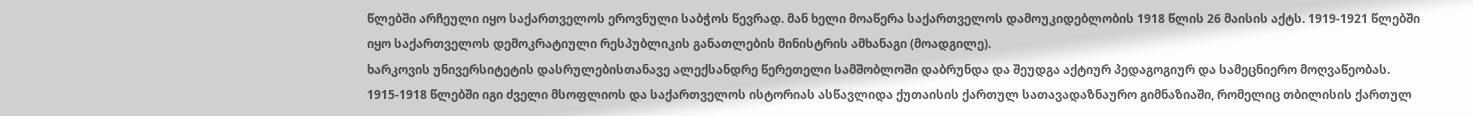წლებში არჩეული იყო საქართველოს ეროვნული საბჭოს წევრად. მან ხელი მოაწერა საქართველოს დამოუკიდებლობის 1918 წლის 26 მაისის აქტს. 1919-1921 წლებში იყო საქართველოს დემოკრატიული რესპუბლიკის განათლების მინისტრის ამხანაგი (მოადგილე).
ხარკოვის უნივერსიტეტის დასრულებისთანავე ალექსანდრე წერეთელი სამშობლოში დაბრუნდა და შეუდგა აქტიურ პედაგოგიურ და სამეცნიერო მოღვაწეობას. 1915-1918 წლებში იგი ძველი მსოფლიოს და საქართველოს ისტორიას ასწავლიდა ქუთაისის ქართულ სათავადაზნაურო გიმნაზიაში, რომელიც თბილისის ქართულ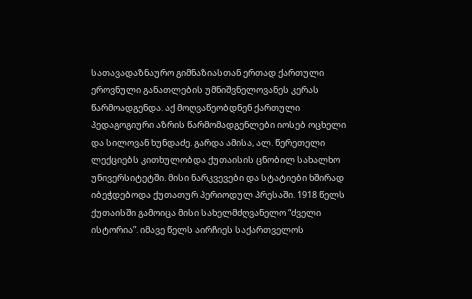სათავადაზნაურო გიმნაზიასთან ერთად ქართული ეროვნული განათლების უმნიშვნელოვანეს კერას წარმოადგენდა. აქ მოღვაწეობდნენ ქართული პედაგოგიური აზრის წარმომადგენლები იოსებ ოცხელი და სილოვან ხუნდაძე. გარდა ამისა, ალ. წერეთელი ლექციებს კითხულობდა ქუთაისის ცნობილ სახალხო უნივერსიტეტში. მისი ნარკვევები და სტატიები ხშირად იბეჭდებოდა ქუთათურ პერიოდულ პრესაში. 1918 წელს ქუთაისში გამოიცა მისი სახელმძღვანელო “ძველი ისტორია”. იმავე წელს აირჩიეს საქართველოს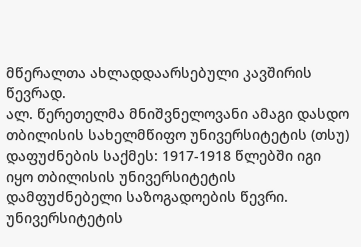მწერალთა ახლადდაარსებული კავშირის წევრად.
ალ. წერეთელმა მნიშვნელოვანი ამაგი დასდო თბილისის სახელმწიფო უნივერსიტეტის (თსუ) დაფუძნების საქმეს: 1917-1918 წლებში იგი იყო თბილისის უნივერსიტეტის დამფუძნებელი საზოგადოების წევრი. უნივერსიტეტის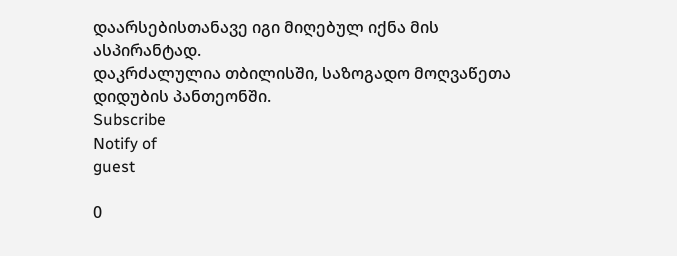დაარსებისთანავე იგი მიღებულ იქნა მის ასპირანტად.
დაკრძალულია თბილისში, საზოგადო მოღვაწეთა დიდუბის პანთეონში.
Subscribe
Notify of
guest

0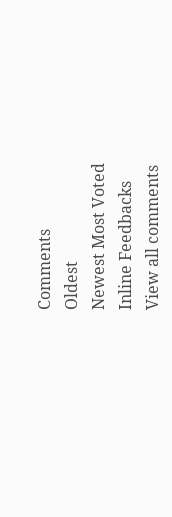Comments
Oldest
Newest Most Voted
Inline Feedbacks
View all comments